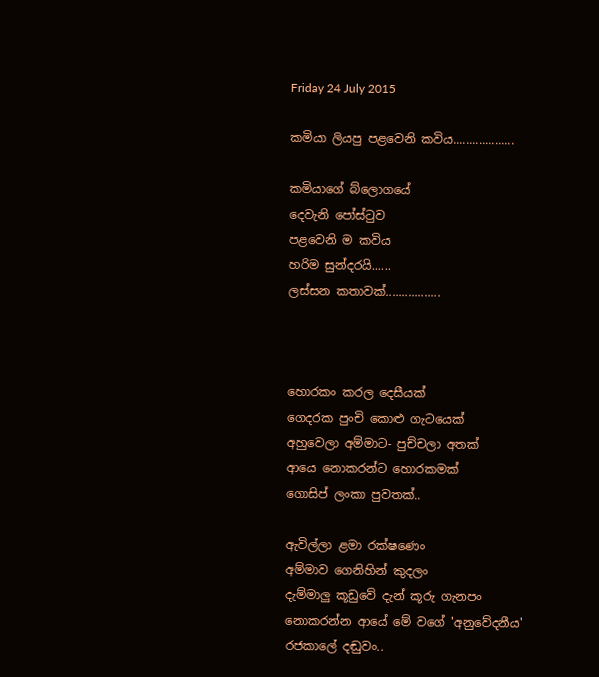Friday 24 July 2015

කමියා ලියපු පළවෙනි කවිය...................

කමියාගේ බ්ලොගයේ
දෙවැනි පෝස්ටුව
පළවෙනි ම කවිය
හරිම සුන්දරයි......
ලස්සන කතාවක්.................



හොරකං කරල දෙසීයක්
ගෙදරක පුංචි කොළු ගැටයෙක්
අහුවෙලා අම්මාට- පුච්චලා අතක්
ආයෙ නොකරන්ට හොරකමක්
ගොසිප් ලංකා පුවතක්..

ඇවිල්ලා ළමා රක්ෂණෙං
අම්මාව ගෙනිහින් කුදලං
දැම්මාලු කූඩුවේ දැන් කූරු ගැනපං
නොකරන්න ආයේ මේ වගේ 'අනුවේදනීය'
රජකාලේ දඬුවං..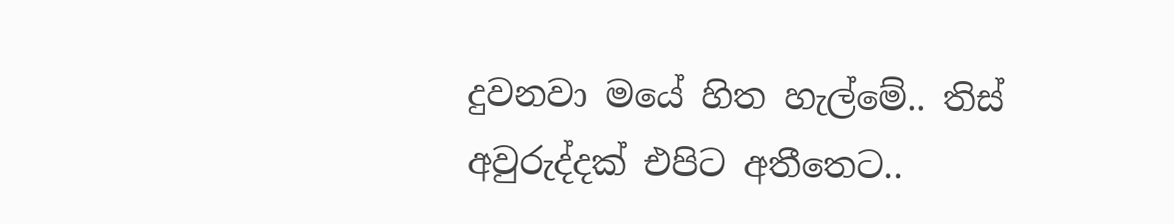දුවනවා මයේ හිත හැල්මේ.. තිස් අවුරුද්දක් එපිට අතීතෙට..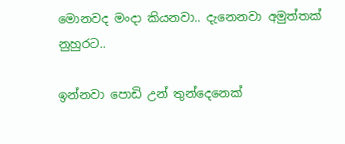මොනවද මංදා කියනවා.. දැනෙනවා අමුත්තක් නුහුරට..

ඉන්නවා පොඩි උන් තුන්දෙනෙක්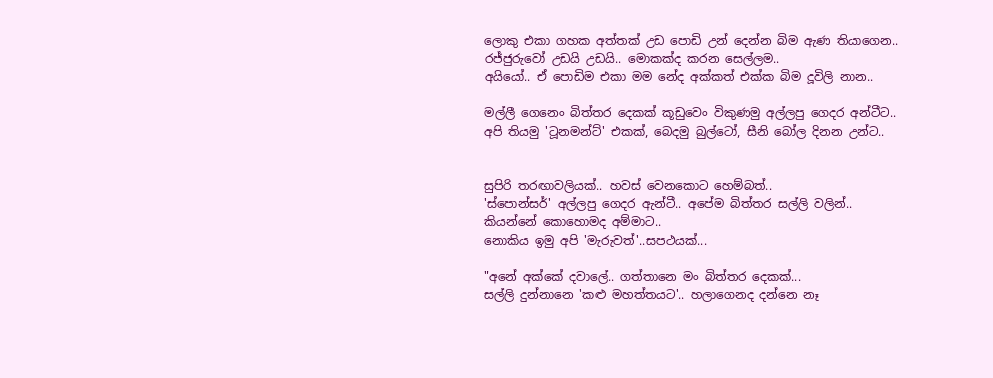ලොකු එකා ගහක අත්තක් උඩ පොඩි උන් දෙන්න බිම ඇණ තියාගෙන..
රජ්ජුරුවෝ උඩයි උඩයි.. මොකක්ද කරන සෙල්ලම..
අයියෝ.. ඒ පොඩිම එකා මම නේද අක්කත් එක්ක බිම දූවිලි නාන..

මල්ලී ගෙනෙං බිත්තර දෙකක් කූඩුවෙං විකුණමු අල්ලපු ගෙදර අන්ටීට..
අපි තියමු 'ටූනමන්ට්' එකක්, බෙදමු බුල්ටෝ, සීනි බෝල දිනන උන්ට..


සුපිරි තරඟාවලියක්.. හවස් වෙනකොට හෙම්බත්..
'ස්පොන්සර්' අල්ලපු ගෙදර ඇන්ටී.. අපේම බිත්තර සල්ලි වලින්..
කියන්නේ කොහොමද අම්මාට..
නොකිය ඉමු අපි 'මැරුවත්'..සපථයක්...

"අනේ අක්කේ දවාලේ.. ගත්තානෙ මං බිත්තර දෙකක්...
සල්ලි දුන්නානෙ 'කළු මහත්තයට'.. හලාගෙනද දන්නෙ නෑ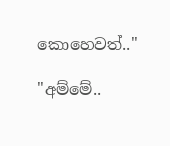කොහෙවත්.."

"අම්මේ..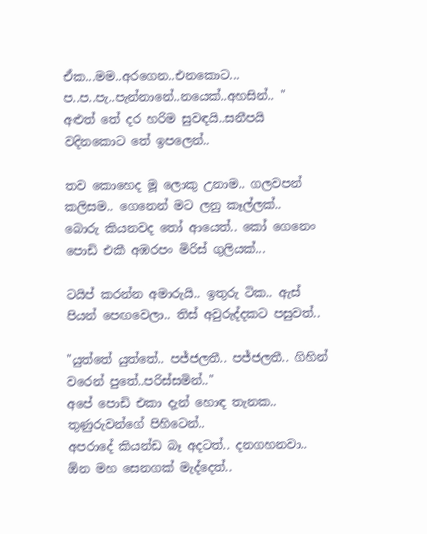ඒක...මම..අරගෙන..එනකොට... ප..ප..පැ..පැන්නානේ..නයෙක්..අහසින්.. "
අළුත් තේ දර හරිම සුවඳයි..සනීපයි වදිනකොට තේ ඉපලෙන්..

තව කොහෙද මූ ලොකු උනාම.. ගලවපන් කලිසම.. ගෙනෙන් මට ලනු කෑල්ලක්..
බොරු කියනවද තෝ ආයෙත්.. කෝ ගෙනෙං පොඩි එකී අඹරපං මිරිස් ගුලියක්...

ටයිප් කරන්න අමාරුයි.. ඉතුරු ටික.. ඇස් පියන් පෙඟවෙලා.. තිස් අවුරුද්දකට පසුවත්..

"යුත්තේ යුත්තේ.. පජ්ජලතී.. පජ්ජලතී.. ගිහින් වරෙන් පුතේ..පරිස්සමින්.."
අපේ පොඩි එකා දැන් හොඳ තැනක.. තුණුරුවන්ගේ පිහිටෙන්..
අපරාදේ කියන්ඩ බෑ අදටත්.. දනගහනවා.. ඕන මහ සෙනගක් මැද්දෙත්..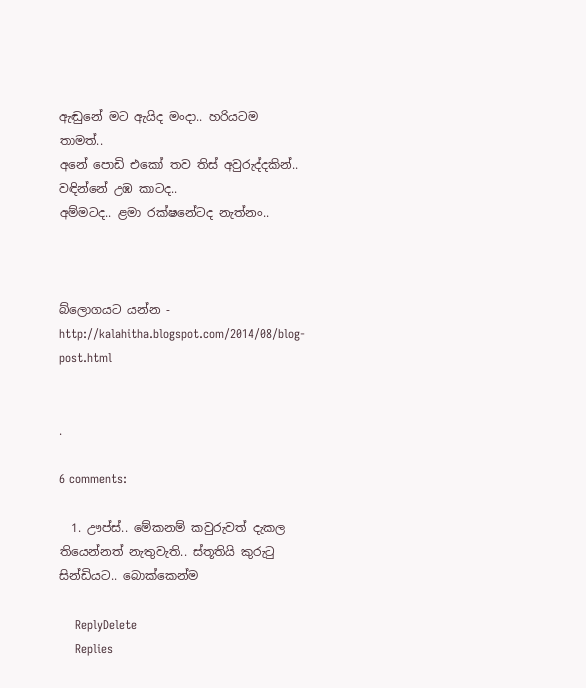ඇඬුනේ මට ඇයිද මංදා.. හරියටම තාමත්..
අනේ පොඩි එකෝ තව තිස් අවුරුද්දකින්.. වඳින්නේ උඹ කාටද..
අම්මටද.. ළමා රක්ෂනේටද නැත්නං..



බ්ලොගයට යන්න - http://kalahitha.blogspot.com/2014/08/blog-post.html


.

6 comments:

  1. ඌප්ස්.. මේකනම් කවුරුවත් දැකල තියෙන්නත් නැතුවැති.. ස්තූතියි කුරුටු සින්ඩියට.. බොක්කෙන්ම

    ReplyDelete
    Replies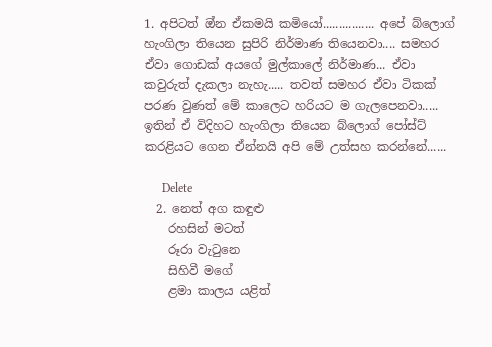1. අපිටත් ඔ්න ඒකමයි කමියෝ................ අපේ බ්ලොග් හැංගිලා තියෙන සුපිරි නිර්මාණ තියෙනවා.... සමහර ඒවා ගොඩක් අයගේ මුල්කාලේ නිර්මාණ... ඒවා කවුරුත් දැකලා නැහැ..... තවත් සමහර ඒවා ටිකක් පරණ වුණත් මේ කාලෙට හරියට ම ගැලපෙනවා..... ඉතින් ඒ විදිහට හැංගිලා තියෙන බ්ලොග් පෝස්ට් කරළියට ගෙන ඒන්නයි අපි මේ උත්සහ කරන්නේ......

      Delete
  2. නෙත් අග කඳුළු
    රහසින් මටත්
    රූරා වැටුනෙ
    සිහිවී මගේ
    ළමා කාලය යළිත්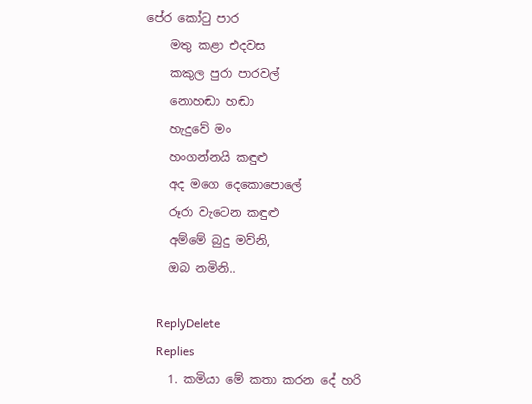පේර කෝටු පාර
    මතු කළා එදවස
    කකුල පුරා පාරවල්
    නොහඬා හඬා
    හැදුවේ මං
    හංගන්නයි කඳුළු
    අද මගෙ දෙකොපොලේ
    රූරා වැටෙන කඳුළු
    අම්මේ බුදු මව්නි,
    ඔබ නමිනි..

    ReplyDelete
    Replies
    1. කමියා මේ කතා කරන දේ හරි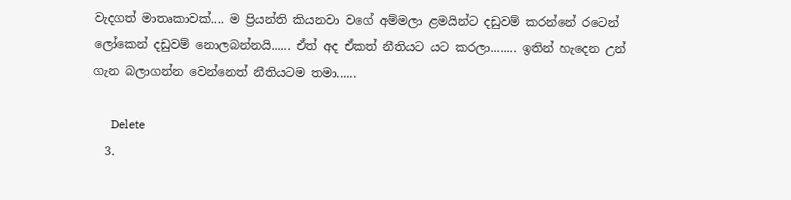වැදගත් මාතෘකාවක්.... ම ප්‍රියන්ති කියනවා වගේ අම්මලා ළමයින්ට දඩුවම් කරන්නේ රටෙන් ලෝකෙන් දඩුවම් නොලබන්නයි...... ඒත් අද ඒකත් නීතියට යට කරලා........ ඉතින් හැදෙන උන් ගැන බලාගන්න වෙන්නෙත් නීතියටම තමා......

      Delete
  3.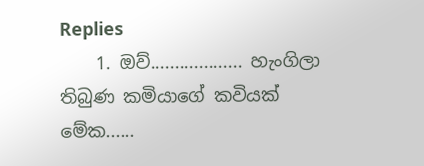Replies
    1. ඔව්................... හැංගිලා තිබුණ කමියාගේ කවියක් මේක......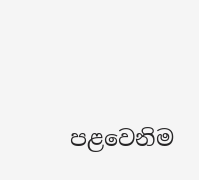පළවෙනිම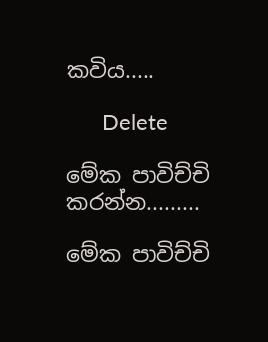කවිය.....

      Delete

මේක පාවිච්චි කරන්න.........

මේක පාවිච්චි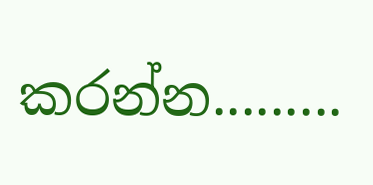කරන්න.........